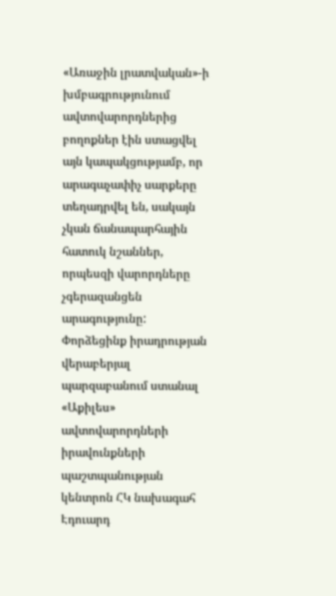«Առաջին լրատվական»-ի խմբագրությունում ավտովարորդներից բողոքներ էին ստացվել այն կապակցությամբ, որ արագաչափիչ սարքերը տեղադրվել են, սակայն չկան ճանապարհային հատուկ նշաններ, որպեսզի վարորդները չգերազանցեն արագությունը: Փորձեցինք իրադրության վերաբերյալ պարզաբանում ստանալ «Աքիլես» ավտովարորդների իրավունքների պաշտպանության կենտրոն ՀԿ նախագահ Էդուարդ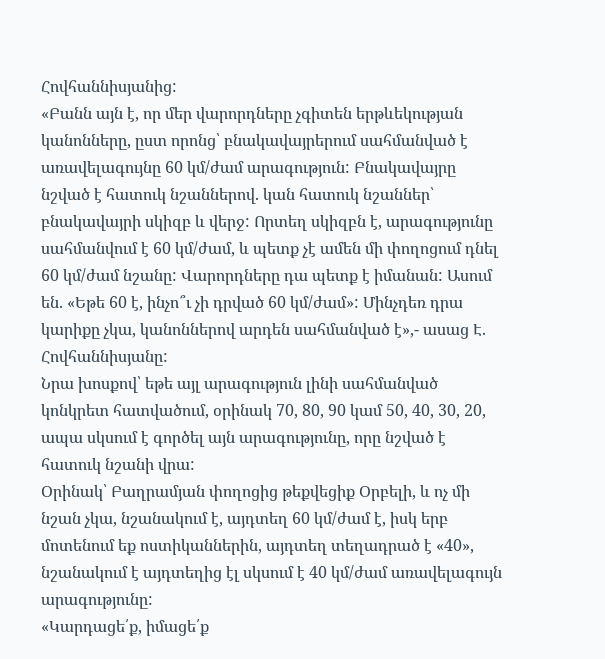Հովհաննիսյանից:
«Բանն այն է, որ մեր վարորդները չգիտեն երթևեկության կանոնները, ըստ որոնց՝ բնակավայրերում սահմանված է առավելագույնը 60 կմ/ժամ արագություն: Բնակավայրը նշված է հատուկ նշաններով. կան հատուկ նշաններ՝ բնակավայրի սկիզբ և վերջ: Որտեղ սկիզբն է, արագությունը սահմանվում է 60 կմ/ժամ, և պետք չէ ամեն մի փողոցում դնել 60 կմ/ժամ նշանը: Վարորդները դա պետք է իմանան: Ասում են. «Եթե 60 է, ինչո՞ւ չի դրված 60 կմ/ժամ»: Մինչդեռ դրա կարիքը չկա, կանոններով արդեն սահմանված է»,- ասաց Է. Հովհաննիսյանը:
Նրա խոսքով՝ եթե այլ արագություն լինի սահմանված կոնկրետ հատվածում, օրինակ 70, 80, 90 կամ 50, 40, 30, 20, ապա սկսում է գործել այն արագությունը, որը նշված է հատուկ նշանի վրա:
Օրինակ՝ Բաղրամյան փողոցից թեքվեցիք Օրբելի, և ոչ մի նշան չկա, նշանակում է, այդտեղ 60 կմ/ժամ է, իսկ երբ մոտենում եք ոստիկաններին, այդտեղ տեղադրած է «40», նշանակում է այդտեղից էլ սկսում է 40 կմ/ժամ առավելագույն արագությունը:
«Կարդացե՛ք, իմացե՛ք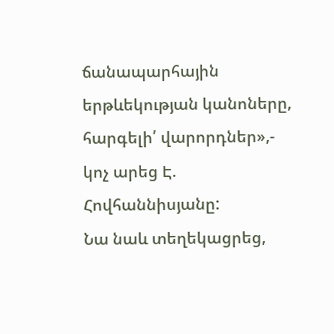ճանապարհային երթևեկության կանոները, հարգելի՛ վարորդներ»,- կոչ արեց Է. Հովհաննիսյանը:
Նա նաև տեղեկացրեց,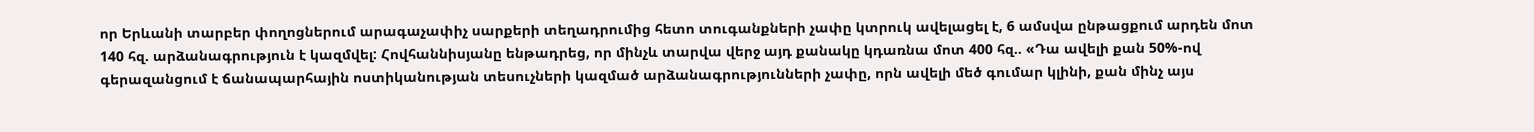որ Երևանի տարբեր փողոցներում արագաչափիչ սարքերի տեղադրումից հետո տուգանքների չափը կտրուկ ավելացել է, 6 ամսվա ընթացքում արդեն մոտ 140 հզ. արձանագրություն է կազմվել: Հովհաննիսյանը ենթադրեց, որ մինչև տարվա վերջ այդ քանակը կդառնա մոտ 400 հզ.. «Դա ավելի քան 50%-ով գերազանցում է ճանապարհային ոստիկանության տեսուչների կազմած արձանագրությունների չափը, որն ավելի մեծ գումար կլինի, քան մինչ այս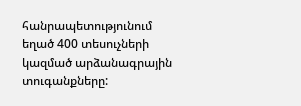հանրապետությունում եղած 400 տեսուչների կազմած արձանագրային տուգանքները: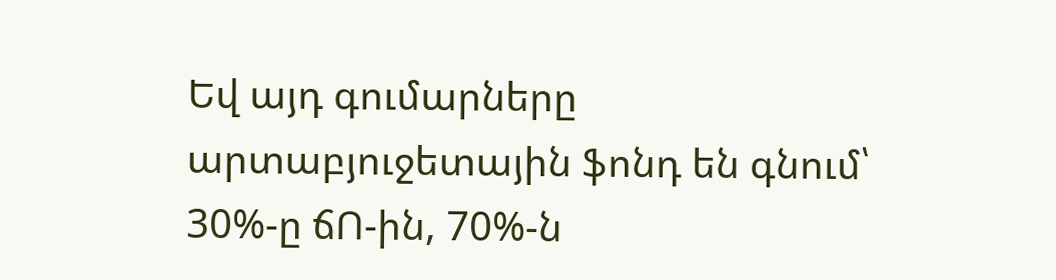Եվ այդ գումարները արտաբյուջետային ֆոնդ են գնում՝ 30%-ը ճՈ-ին, 70%-ն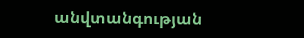անվտանգության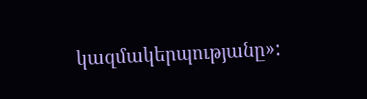կազմակերպությանը»: